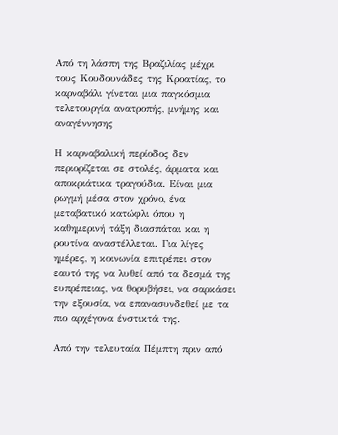Από τη λάσπη της Βραζιλίας μέχρι τους Κουδουνάδες της Κροατίας, το καρναβάλι γίνεται μια παγκόσμια τελετουργία ανατροπής, μνήμης και αναγέννησης

Η καρναβαλική περίοδος δεν περιορίζεται σε στολές, άρματα και αποκριάτικα τραγούδια. Είναι μια ρωγμή μέσα στον χρόνο, ένα μεταβατικό κατώφλι όπου η καθημερινή τάξη διασπάται και η ρουτίνα αναστέλλεται. Για λίγες ημέρες, η κοινωνία επιτρέπει στον εαυτό της να λυθεί από τα δεσμά της ευπρέπειας, να θορυβήσει, να σαρκάσει την εξουσία, να επανασυνδεθεί με τα πιο αρχέγονα ένστικτά της.

Από την τελευταία Πέμπτη πριν από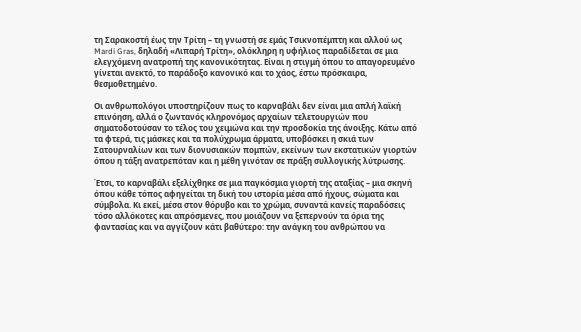τη Σαρακοστή έως την Τρίτη – τη γνωστή σε εμάς Τσικνοπέμπτη και αλλού ως Mardi Gras, δηλαδή «Λιπαρή Τρίτη», ολόκληρη η υφήλιος παραδίδεται σε μια ελεγχόμενη ανατροπή της κανονικότητας. Είναι η στιγμή όπου το απαγορευμένο γίνεται ανεκτό, το παράδοξο κανονικό και το χάος, έστω πρόσκαιρα, θεσμοθετημένο.

Οι ανθρωπολόγοι υποστηρίζουν πως το καρναβάλι δεν είναι μια απλή λαϊκή επινόηση, αλλά ο ζωντανός κληρονόμος αρχαίων τελετουργιών που σηματοδοτούσαν το τέλος του χειμώνα και την προσδοκία της άνοιξης. Κάτω από τα φτερά, τις μάσκες και τα πολύχρωμα άρματα, υποβόσκει η σκιά των Σατουρναλίων και των διονυσιακών πομπών, εκείνων των εκστατικών γιορτών όπου η τάξη ανατρεπόταν και η μέθη γινόταν σε πράξη συλλογικής λύτρωσης.

Έτσι, το καρναβάλι εξελίχθηκε σε μια παγκόσμια γιορτή της αταξίας – μια σκηνή όπου κάθε τόπος αφηγείται τη δική του ιστορία μέσα από ήχους, σώματα και σύμβολα. Κι εκεί, μέσα στον θόρυβο και το χρώμα, συναντά κανείς παραδόσεις τόσο αλλόκοτες και απρόσμενες, που μοιάζουν να ξεπερνούν τα όρια της φαντασίας και να αγγίζουν κάτι βαθύτερο: την ανάγκη του ανθρώπου να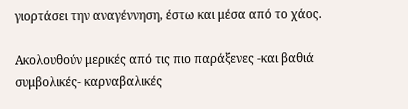γιορτάσει την αναγέννηση, έστω και μέσα από το χάος.

Ακολουθούν μερικές από τις πιο παράξενες -και βαθιά συμβολικές- καρναβαλικές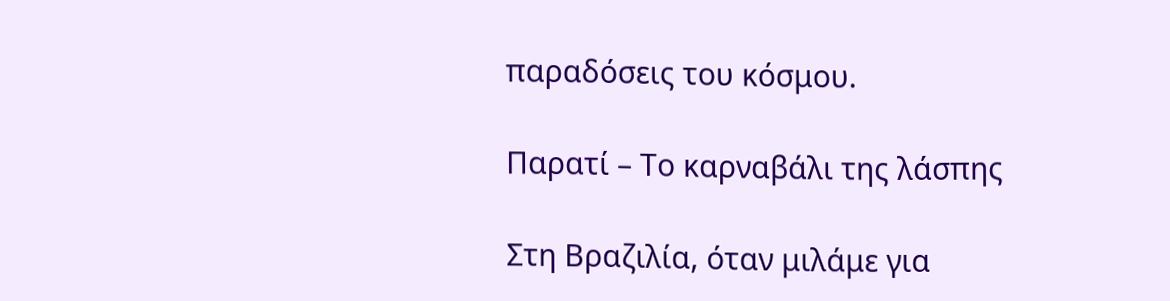παραδόσεις του κόσμου.

Παρατί – Το καρναβάλι της λάσπης

Στη Βραζιλία, όταν μιλάμε για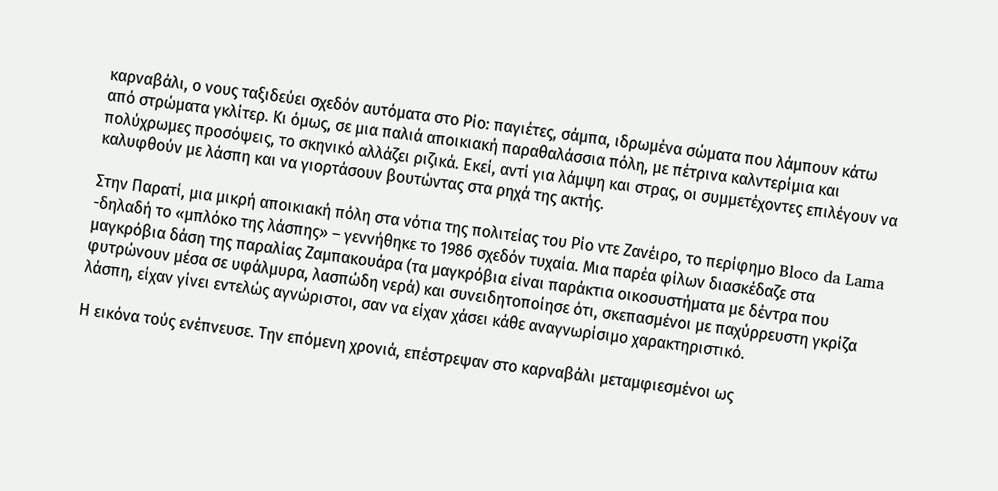καρναβάλι, ο νους ταξιδεύει σχεδόν αυτόματα στο Ρίο: παγιέτες, σάμπα, ιδρωμένα σώματα που λάμπουν κάτω από στρώματα γκλίτερ. Κι όμως, σε μια παλιά αποικιακή παραθαλάσσια πόλη, με πέτρινα καλντερίμια και πολύχρωμες προσόψεις, το σκηνικό αλλάζει ριζικά. Εκεί, αντί για λάμψη και στρας, οι συμμετέχοντες επιλέγουν να καλυφθούν με λάσπη και να γιορτάσουν βουτώντας στα ρηχά της ακτής.

Στην Παρατί, μια μικρή αποικιακή πόλη στα νότια της πολιτείας του Ρίο ντε Ζανέιρο, το περίφημο Bloco da Lama -δηλαδή το «μπλόκο της λάσπης» – γεννήθηκε το 1986 σχεδόν τυχαία. Μια παρέα φίλων διασκέδαζε στα μαγκρόβια δάση της παραλίας Ζαμπακουάρα (τα μαγκρόβια είναι παράκτια οικοσυστήματα με δέντρα που φυτρώνουν μέσα σε υφάλμυρα, λασπώδη νερά) και συνειδητοποίησε ότι, σκεπασμένοι με παχύρρευστη γκρίζα λάσπη, είχαν γίνει εντελώς αγνώριστοι, σαν να είχαν χάσει κάθε αναγνωρίσιμο χαρακτηριστικό.

Η εικόνα τούς ενέπνευσε. Την επόμενη χρονιά, επέστρεψαν στο καρναβάλι μεταμφιεσμένοι ως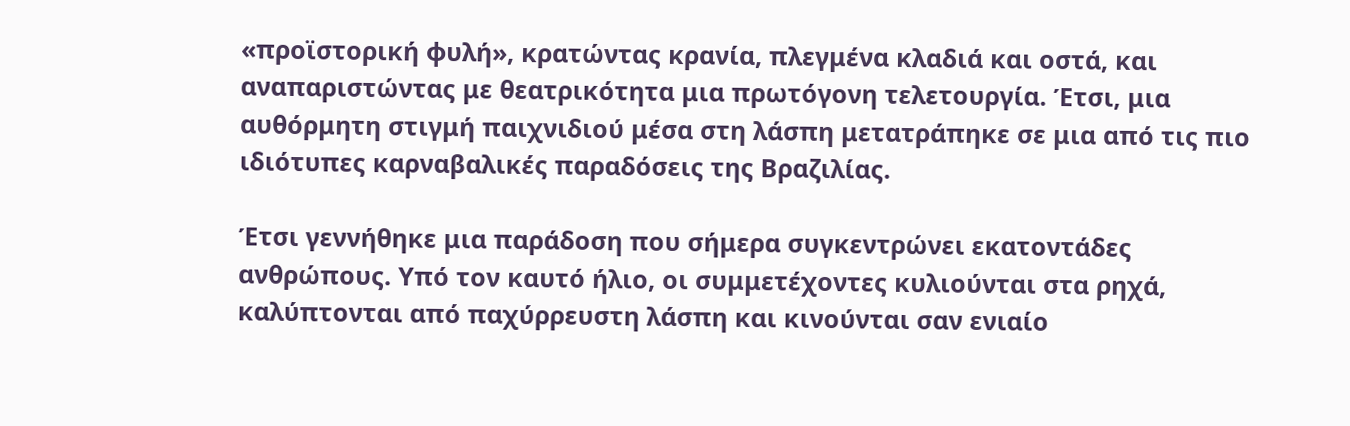«προϊστορική φυλή», κρατώντας κρανία, πλεγμένα κλαδιά και οστά, και αναπαριστώντας με θεατρικότητα μια πρωτόγονη τελετουργία. Έτσι, μια αυθόρμητη στιγμή παιχνιδιού μέσα στη λάσπη μετατράπηκε σε μια από τις πιο ιδιότυπες καρναβαλικές παραδόσεις της Βραζιλίας.

Έτσι γεννήθηκε μια παράδοση που σήμερα συγκεντρώνει εκατοντάδες ανθρώπους. Υπό τον καυτό ήλιο, οι συμμετέχοντες κυλιούνται στα ρηχά, καλύπτονται από παχύρρευστη λάσπη και κινούνται σαν ενιαίο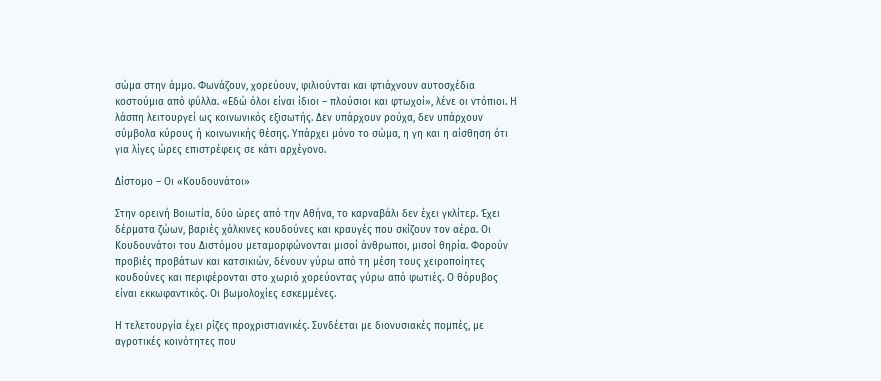σώμα στην άμμο. Φωνάζουν, χορεύουν, φιλιούνται και φτιάχνουν αυτοσχέδια κοστούμια από φύλλα. «Εδώ όλοι είναι ίδιοι – πλούσιοι και φτωχοί», λένε οι ντόπιοι. Η λάσπη λειτουργεί ως κοινωνικός εξισωτής. Δεν υπάρχουν ρούχα, δεν υπάρχουν σύμβολα κύρους ή κοινωνικής θέσης. Υπάρχει μόνο το σώμα, η γη και η αίσθηση ότι για λίγες ώρες επιστρέφεις σε κάτι αρχέγονο.

Δίστομο – Οι «Κουδουνάτοι»

Στην ορεινή Βοιωτία, δύο ώρες από την Αθήνα, το καρναβάλι δεν έχει γκλίτερ. Έχει δέρματα ζώων, βαριές χάλκινες κουδούνες και κραυγές που σκίζουν τον αέρα. Οι Κουδουνάτοι του Διστόμου μεταμορφώνονται μισοί άνθρωποι, μισοί θηρία. Φορούν προβιές προβάτων και κατσικιών, δένουν γύρω από τη μέση τους χειροποίητες κουδούνες και περιφέρονται στο χωριό χορεύοντας γύρω από φωτιές. Ο θόρυβος είναι εκκωφαντικός. Οι βωμολοχίες εσκεμμένες.

Η τελετουργία έχει ρίζες προχριστιανικές. Συνδέεται με διονυσιακές πομπές, με αγροτικές κοινότητες που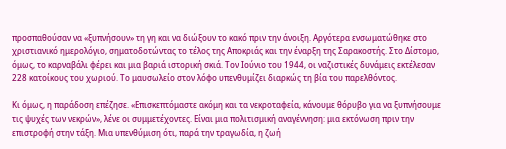προσπαθούσαν να «ξυπνήσουν» τη γη και να διώξουν το κακό πριν την άνοιξη. Αργότερα ενσωματώθηκε στο χριστιανικό ημερολόγιο, σηματοδοτώντας το τέλος της Αποκριάς και την έναρξη της Σαρακοστής. Στο Δίστομο, όμως, το καρναβάλι φέρει και μια βαριά ιστορική σκιά. Τον Ιούνιο του 1944, οι ναζιστικές δυνάμεις εκτέλεσαν 228 κατοίκους του χωριού. Το μαυσωλείο στον λόφο υπενθυμίζει διαρκώς τη βία του παρελθόντος.

Κι όμως, η παράδοση επέζησε. «Επισκεπτόμαστε ακόμη και τα νεκροταφεία, κάνουμε θόρυβο για να ξυπνήσουμε τις ψυχές των νεκρών», λένε οι συμμετέχοντες. Είναι μια πολιτισμική αναγέννηση: μια εκτόνωση πριν την επιστροφή στην τάξη. Μια υπενθύμιση ότι, παρά την τραγωδία, η ζωή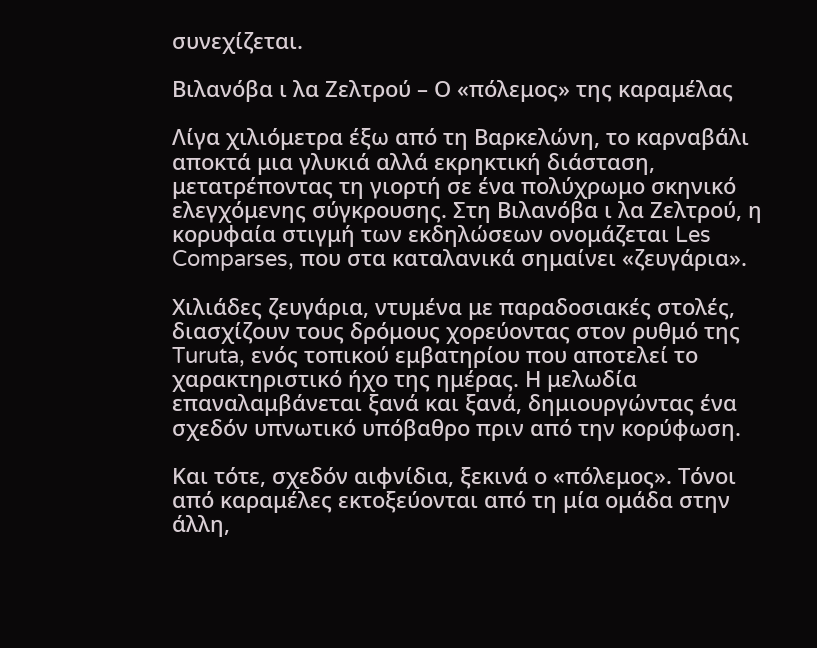συνεχίζεται.

Βιλανόβα ι λα Ζελτρού – Ο «πόλεμος» της καραμέλας

Λίγα χιλιόμετρα έξω από τη Βαρκελώνη, το καρναβάλι αποκτά μια γλυκιά αλλά εκρηκτική διάσταση, μετατρέποντας τη γιορτή σε ένα πολύχρωμο σκηνικό ελεγχόμενης σύγκρουσης. Στη Βιλανόβα ι λα Ζελτρού, η κορυφαία στιγμή των εκδηλώσεων ονομάζεται Les Comparses, που στα καταλανικά σημαίνει «ζευγάρια».

Χιλιάδες ζευγάρια, ντυμένα με παραδοσιακές στολές, διασχίζουν τους δρόμους χορεύοντας στον ρυθμό της Turuta, ενός τοπικού εμβατηρίου που αποτελεί το χαρακτηριστικό ήχο της ημέρας. Η μελωδία επαναλαμβάνεται ξανά και ξανά, δημιουργώντας ένα σχεδόν υπνωτικό υπόβαθρο πριν από την κορύφωση.

Και τότε, σχεδόν αιφνίδια, ξεκινά ο «πόλεμος». Τόνοι από καραμέλες εκτοξεύονται από τη μία ομάδα στην άλλη,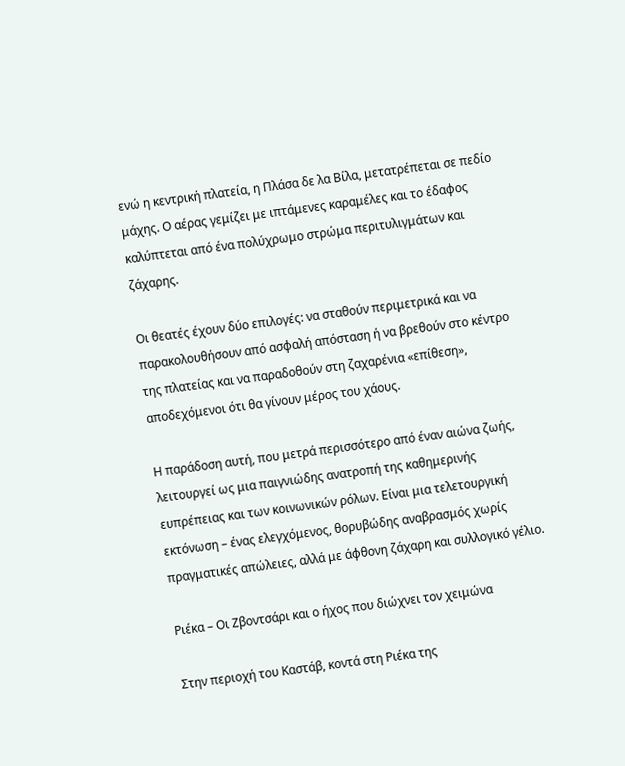ενώ η κεντρική πλατεία, η Πλάσα δε λα Βίλα, μετατρέπεται σε πεδίο μάχης. Ο αέρας γεμίζει με ιπτάμενες καραμέλες και το έδαφος καλύπτεται από ένα πολύχρωμο στρώμα περιτυλιγμάτων και ζάχαρης.

Οι θεατές έχουν δύο επιλογές: να σταθούν περιμετρικά και να παρακολουθήσουν από ασφαλή απόσταση ή να βρεθούν στο κέντρο της πλατείας και να παραδοθούν στη ζαχαρένια «επίθεση», αποδεχόμενοι ότι θα γίνουν μέρος του χάους.

Η παράδοση αυτή, που μετρά περισσότερο από έναν αιώνα ζωής, λειτουργεί ως μια παιγνιώδης ανατροπή της καθημερινής ευπρέπειας και των κοινωνικών ρόλων. Είναι μια τελετουργική εκτόνωση – ένας ελεγχόμενος, θορυβώδης αναβρασμός χωρίς πραγματικές απώλειες, αλλά με άφθονη ζάχαρη και συλλογικό γέλιο.

Ριέκα – Οι Ζβοντσάρι και ο ήχος που διώχνει τον χειμώνα

Στην περιοχή του Καστάβ, κοντά στη Ριέκα της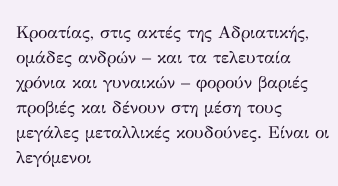Κροατίας, στις ακτές της Αδριατικής, ομάδες ανδρών – και τα τελευταία χρόνια και γυναικών – φορούν βαριές προβιές και δένουν στη μέση τους μεγάλες μεταλλικές κουδούνες. Είναι οι λεγόμενοι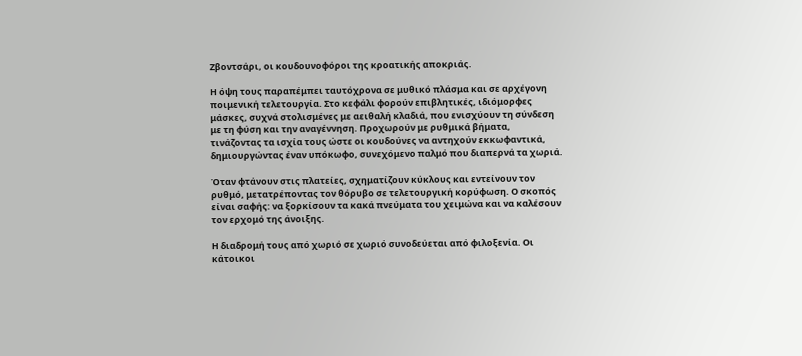Ζβοντσάρι, οι κουδουνοφόροι της κροατικής αποκριάς.

Η όψη τους παραπέμπει ταυτόχρονα σε μυθικό πλάσμα και σε αρχέγονη ποιμενική τελετουργία. Στο κεφάλι φορούν επιβλητικές, ιδιόμορφες μάσκες, συχνά στολισμένες με αειθαλή κλαδιά, που ενισχύουν τη σύνδεση με τη φύση και την αναγέννηση. Προχωρούν με ρυθμικά βήματα, τινάζοντας τα ισχία τους ώστε οι κουδούνες να αντηχούν εκκωφαντικά, δημιουργώντας έναν υπόκωφο, συνεχόμενο παλμό που διαπερνά τα χωριά.

Όταν φτάνουν στις πλατείες, σχηματίζουν κύκλους και εντείνουν τον ρυθμό, μετατρέποντας τον θόρυβο σε τελετουργική κορύφωση. Ο σκοπός είναι σαφής: να ξορκίσουν τα κακά πνεύματα του χειμώνα και να καλέσουν τον ερχομό της άνοιξης.

Η διαδρομή τους από χωριό σε χωριό συνοδεύεται από φιλοξενία. Οι κάτοικοι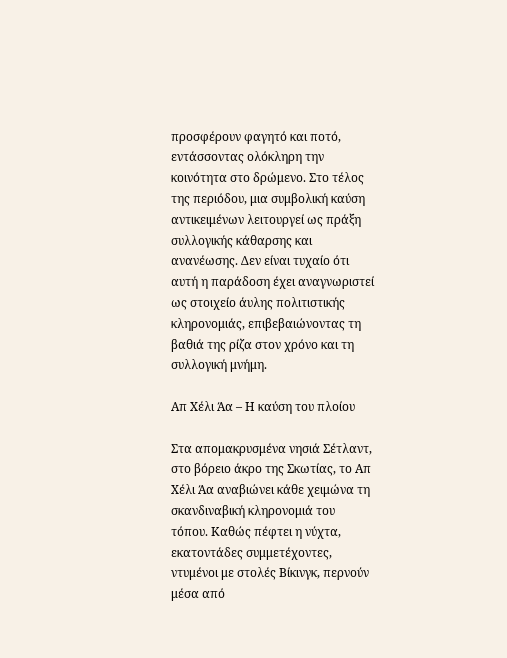προσφέρουν φαγητό και ποτό, εντάσσοντας ολόκληρη την κοινότητα στο δρώμενο. Στο τέλος της περιόδου, μια συμβολική καύση αντικειμένων λειτουργεί ως πράξη συλλογικής κάθαρσης και ανανέωσης. Δεν είναι τυχαίο ότι αυτή η παράδοση έχει αναγνωριστεί ως στοιχείο άυλης πολιτιστικής κληρονομιάς, επιβεβαιώνοντας τη βαθιά της ρίζα στον χρόνο και τη συλλογική μνήμη.

Απ Χέλι Άα – Η καύση του πλοίου

Στα απομακρυσμένα νησιά Σέτλαντ, στο βόρειο άκρο της Σκωτίας, το Απ Χέλι Άα αναβιώνει κάθε χειμώνα τη σκανδιναβική κληρονομιά του τόπου. Καθώς πέφτει η νύχτα, εκατοντάδες συμμετέχοντες, ντυμένοι με στολές Βίκινγκ, περνούν μέσα από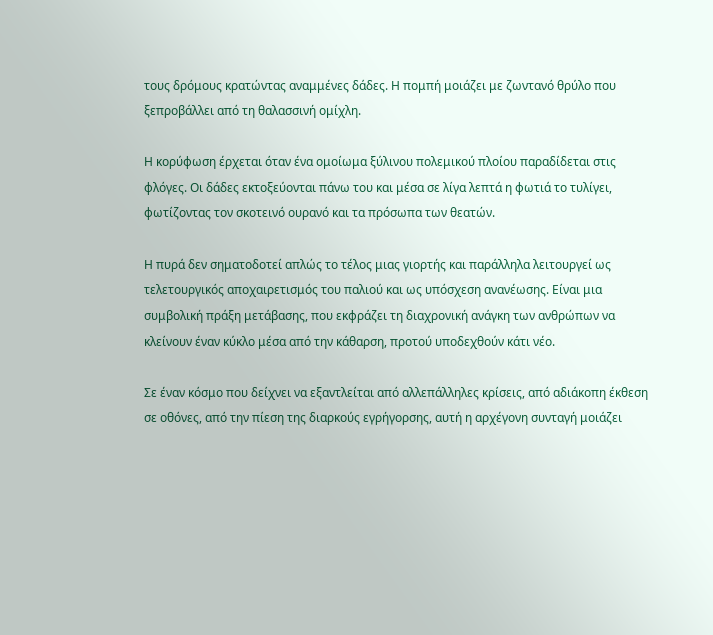τους δρόμους κρατώντας αναμμένες δάδες. Η πομπή μοιάζει με ζωντανό θρύλο που ξεπροβάλλει από τη θαλασσινή ομίχλη.

Η κορύφωση έρχεται όταν ένα ομοίωμα ξύλινου πολεμικού πλοίου παραδίδεται στις φλόγες. Οι δάδες εκτοξεύονται πάνω του και μέσα σε λίγα λεπτά η φωτιά το τυλίγει, φωτίζοντας τον σκοτεινό ουρανό και τα πρόσωπα των θεατών.

Η πυρά δεν σηματοδοτεί απλώς το τέλος μιας γιορτής και παράλληλα λειτουργεί ως τελετουργικός αποχαιρετισμός του παλιού και ως υπόσχεση ανανέωσης. Είναι μια συμβολική πράξη μετάβασης, που εκφράζει τη διαχρονική ανάγκη των ανθρώπων να κλείνουν έναν κύκλο μέσα από την κάθαρση, προτού υποδεχθούν κάτι νέο.

Σε έναν κόσμο που δείχνει να εξαντλείται από αλλεπάλληλες κρίσεις, από αδιάκοπη έκθεση σε οθόνες, από την πίεση της διαρκούς εγρήγορσης, αυτή η αρχέγονη συνταγή μοιάζει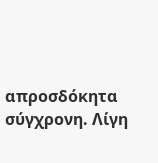απροσδόκητα σύγχρονη. Λίγη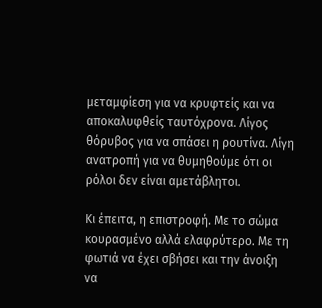μεταμφίεση για να κρυφτείς και να αποκαλυφθείς ταυτόχρονα. Λίγος θόρυβος για να σπάσει η ρουτίνα. Λίγη ανατροπή για να θυμηθούμε ότι οι ρόλοι δεν είναι αμετάβλητοι.

Κι έπειτα, η επιστροφή. Με το σώμα κουρασμένο αλλά ελαφρύτερο. Με τη φωτιά να έχει σβήσει και την άνοιξη να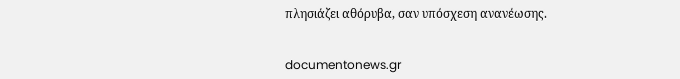πλησιάζει αθόρυβα, σαν υπόσχεση ανανέωσης.


documentonews.gr